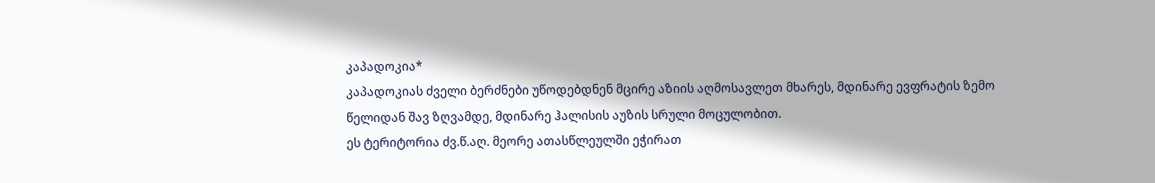კაპადოკია*
კაპადოკიას ძველი ბერძნები უწოდებდნენ მცირე აზიის აღმოსავლეთ მხარეს, მდინარე ევფრატის ზემო წელიდან შავ ზღვამდე, მდინარე ჰალისის აუზის სრული მოცულობით.
ეს ტერიტორია ძვ.წ.აღ. მეორე ათასწლეულში ეჭირათ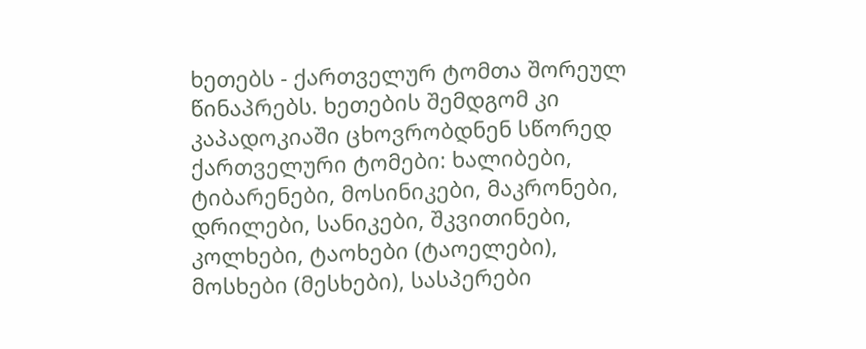ხეთებს - ქართველურ ტომთა შორეულ წინაპრებს. ხეთების შემდგომ კი კაპადოკიაში ცხოვრობდნენ სწორედ ქართველური ტომები: ხალიბები, ტიბარენები, მოსინიკები, მაკრონები, დრილები, სანიკები, შკვითინები, კოლხები, ტაოხები (ტაოელები), მოსხები (მესხები), სასპერები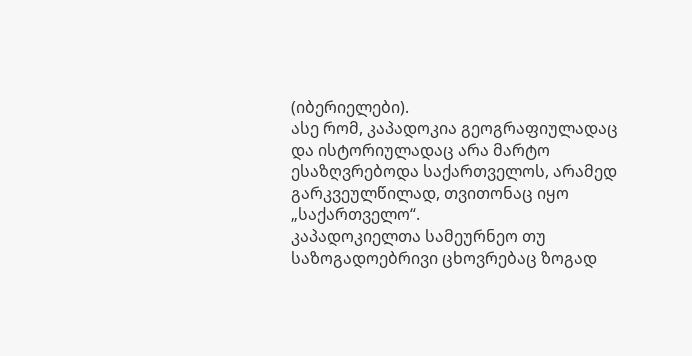(იბერიელები).
ასე რომ, კაპადოკია გეოგრაფიულადაც და ისტორიულადაც არა მარტო ესაზღვრებოდა საქართველოს, არამედ გარკვეულწილად, თვითონაც იყო „საქართველო“.
კაპადოკიელთა სამეურნეო თუ საზოგადოებრივი ცხოვრებაც ზოგად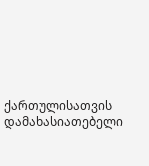ქართულისათვის დამახასიათებელი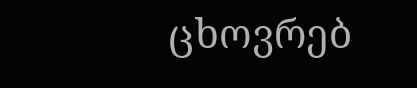ცხოვრებ